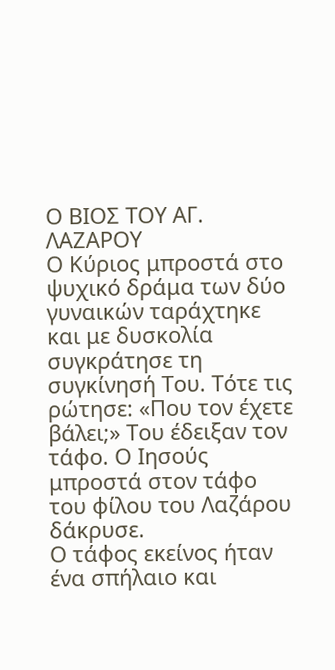Ο ΒΙΟΣ ΤΟΥ ΑΓ. ΛΑΖΑΡΟΥ
Ο Κύριος μπροστά στο ψυχικό δράμα των δύο γυναικών ταράχτηκε και με δυσκολία συγκράτησε τη συγκίνησή Του. Τότε τις ρώτησε: «Που τον έχετε βάλει;» Του έδειξαν τον τάφο. Ο Ιησούς μπροστά στον τάφο του φίλου του Λαζάρου δάκρυσε.
Ο τάφος εκείνος ήταν ένα σπήλαιο και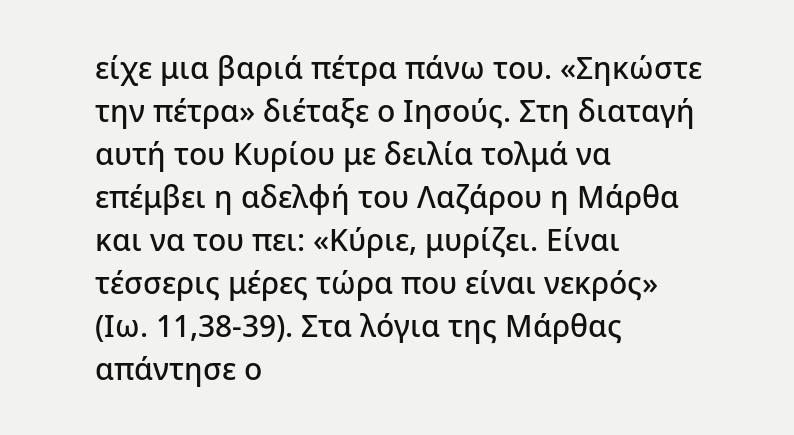είχε μια βαριά πέτρα πάνω του. «Σηκώστε την πέτρα» διέταξε ο Ιησούς. Στη διαταγή αυτή του Κυρίου με δειλία τολμά να επέμβει η αδελφή του Λαζάρου η Μάρθα και να του πει: «Κύριε, μυρίζει. Είναι τέσσερις μέρες τώρα που είναι νεκρός» (Ιω. 11,38-39). Στα λόγια της Μάρθας απάντησε ο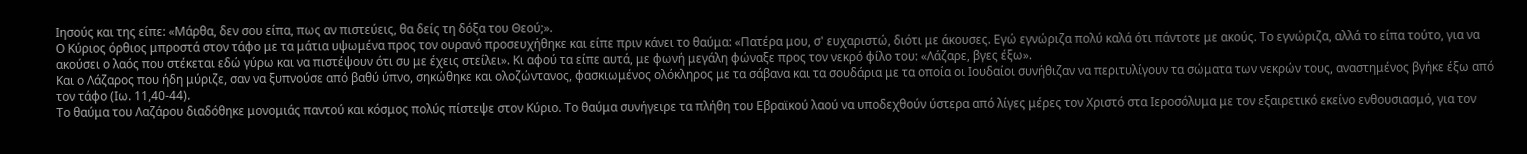Ιησούς και της είπε: «Μάρθα, δεν σου είπα, πως αν πιστεύεις, θα δείς τη δόξα του Θεού;».
Ο Κύριος όρθιος μπροστά στον τάφο με τα μάτια υψωμένα προς τον ουρανό προσευχήθηκε και είπε πριν κάνει το θαύμα: «Πατέρα μου, σ' ευχαριστώ, διότι με άκουσες. Εγώ εγνώριζα πολύ καλά ότι πάντοτε με ακούς. Το εγνώριζα, αλλά το είπα τούτο, για να ακούσει ο λαός που στέκεται εδώ γύρω και να πιστέψουν ότι συ με έχεις στείλει». Κι αφού τα είπε αυτά, με φωνή μεγάλη φώναξε προς τον νεκρό φίλο του: «Λάζαρε, βγες έξω».
Και ο Λάζαρος που ήδη μύριζε, σαν να ξυπνούσε από βαθύ ύπνο, σηκώθηκε και ολοζώντανος, φασκιωμένος ολόκληρος με τα σάβανα και τα σουδάρια με τα οποία οι Ιουδαίοι συνήθιζαν να περιτυλίγουν τα σώματα των νεκρών τους, αναστημένος βγήκε έξω από τον τάφο (Ιω. 11,40-44).
Το θαύμα του Λαζάρου διαδόθηκε μονομιάς παντού και κόσμος πολύς πίστεψε στον Κύριο. Το θαύμα συνήγειρε τα πλήθη του Εβραϊκού λαού να υποδεχθούν ύστερα από λίγες μέρες τον Χριστό στα Ιεροσόλυμα με τον εξαιρετικό εκείνο ενθουσιασμό, για τον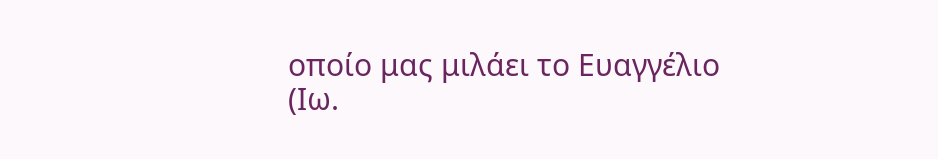οποίο μας μιλάει το Ευαγγέλιο
(Ιω.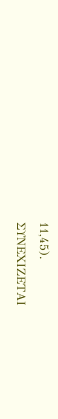11,45).
ΣΥΝΕΧΙΖΕΤΑΙ